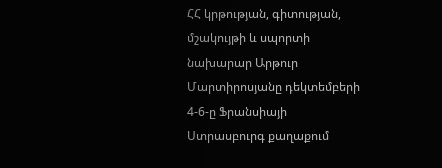ՀՀ կրթության, գիտության, մշակույթի և սպորտի նախարար Արթուր Մարտիրոսյանը դեկտեմբերի 4-6-ը Ֆրանսիայի Ստրասբուրգ քաղաքում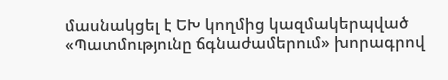մասնակցել է ԵԽ կողմից կազմակերպված «Պատմությունը ճգնաժամերում» խորագրով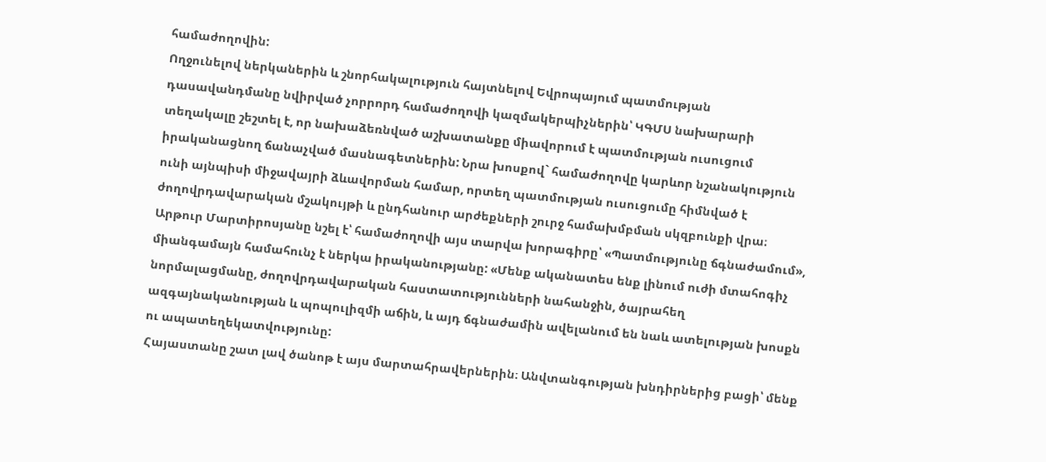համաժողովին:
Ողջունելով ներկաներին և շնորհակալություն հայտնելով Եվրոպայում պատմության դասավանդմանը նվիրված չորրորդ համաժողովի կազմակերպիչներին՝ ԿԳՄՍ նախարարի տեղակալը շեշտել է, որ նախաձեռնված աշխատանքը միավորում է պատմության ուսուցում իրականացնող ճանաչված մասնագետներին: Նրա խոսքով` համաժողովը կարևոր նշանակություն ունի այնպիսի միջավայրի ձևավորման համար, որտեղ պատմության ուսուցումը հիմնված է ժողովրդավարական մշակույթի և ընդհանուր արժեքների շուրջ համախմբման սկզբունքի վրա։
Արթուր Մարտիրոսյանը նշել է՝ համաժողովի այս տարվա խորագիրը՝ «Պատմությունը ճգնաժամում», միանգամայն համահունչ է ներկա իրականությանը: «Մենք ականատես ենք լինում ուժի մտահոգիչ նորմալացմանը, ժողովրդավարական հաստատությունների նահանջին, ծայրահեղ ազգայնականության և պոպուլիզմի աճին, և այդ ճգնաժամին ավելանում են նաև ատելության խոսքն ու ապատեղեկատվությունը:
Հայաստանը շատ լավ ծանոթ է այս մարտահրավերներին։ Անվտանգության խնդիրներից բացի՝ մենք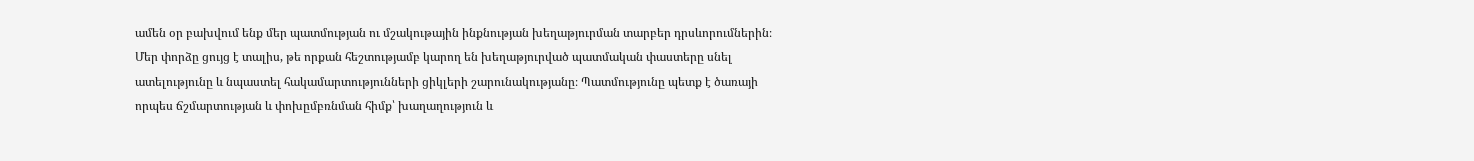ամեն օր բախվում ենք մեր պատմության ու մշակութային ինքնության խեղաթյուրման տարբեր դրսևորումներին։ Մեր փորձը ցույց է տալիս, թե որքան հեշտությամբ կարող են խեղաթյուրված պատմական փաստերը սնել ատելությունը և նպաստել հակամարտությունների ցիկլերի շարունակությանը։ Պատմությունը պետք է ծառայի որպես ճշմարտության և փոխըմբռնման հիմք՝ խաղաղություն և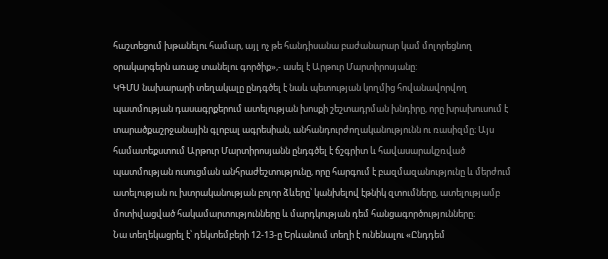հաշտեցում խթանելու համար, այլ ոչ թե հանդիսանա բաժանարար կամ մոլորեցնող օրակարգերն առաջ տանելու գործիք»,- ասել է Արթուր Մարտիրոսյանը:
ԿԳՄՍ նախարարի տեղակալը ընդգծել է նաև պետության կողմից հովանավորվող պատմության դասագրքերում ատելության խոսքի շեշտադրման խնդիրը, որը խրախուսում է տարածքաշրջանային գլոբալ ագրեսիան, անհանդուրժողականությունն ու ռասիզմը։ Այս համատեքստում Արթուր Մարտիրոսյանն ընդգծել է ճշգրիտ և հավասարակշռված պատմության ուսուցման անհրաժեշտությունը, որը հարգում է բազմազանությունը և մերժում ատելության ու խտրականության բոլոր ձևերը՝ կանխելով էթնիկ զտումները, ատելությամբ մոտիվացված հակամարտությունները և մարդկության դեմ հանցագործությունները։
Նա տեղեկացրել է՝ դեկտեմբերի 12-13-ը Երևանում տեղի է ունենալու «Ընդդեմ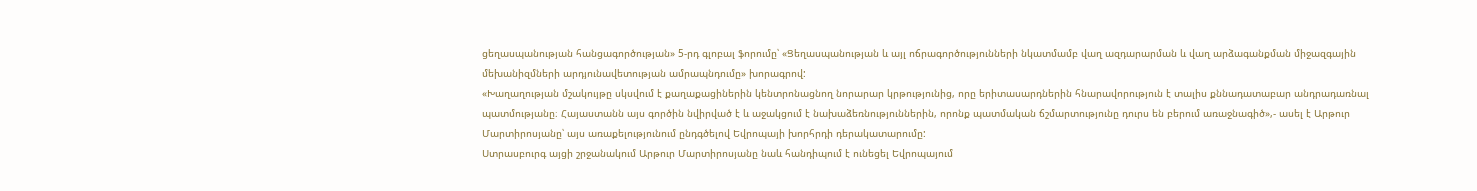ցեղասպանության հանցագործության» 5-րդ գլոբալ ֆորումը՝ «Ցեղասպանության և այլ ոճրագործությունների նկատմամբ վաղ ազդարարման և վաղ արձագանքման միջազգային մեխանիզմների արդյունավետության ամրապնդումը» խորագրով:
«Խաղաղության մշակույթը սկսվում է քաղաքացիներին կենտրոնացնող նորարար կրթությունից, որը երիտասարդներին հնարավորություն է տալիս քննադատաբար անդրադառնալ պատմությանը։ Հայաստանն այս գործին նվիրված է և աջակցում է նախաձեռնություններին, որոնք պատմական ճշմարտությունը դուրս են բերում առաջնագիծ»,- ասել է Արթուր Մարտիրոսյանը՝ այս առաքելությունում ընդգծելով Եվրոպայի խորհրդի դերակատարումը:
Ստրասբուրգ այցի շրջանակում Արթուր Մարտիրոսյանը նաև հանդիպում է ունեցել Եվրոպայում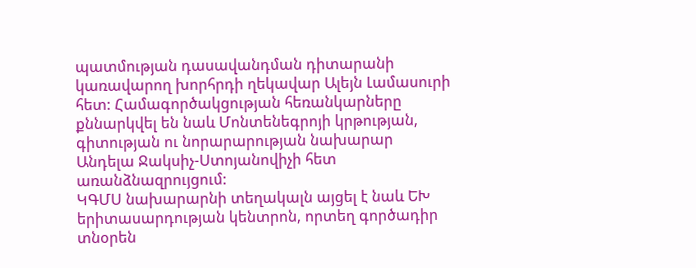պատմության դասավանդման դիտարանի կառավարող խորհրդի ղեկավար Ալեյն Լամասուրի հետ: Համագործակցության հեռանկարները քննարկվել են նաև Մոնտենեգրոյի կրթության, գիտության ու նորարարության նախարար Անդելա Ջակսիչ-Ստոյանովիչի հետ առանձնազրույցում:
ԿԳՄՍ նախարարնի տեղակալն այցել է նաև ԵԽ երիտասարդության կենտրոն, որտեղ գործադիր տնօրեն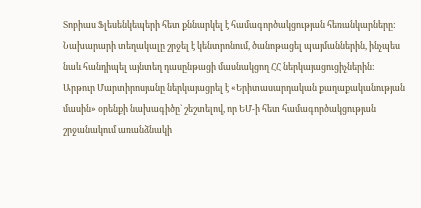Տոբիաս Ֆլեսենկեպերի հետ քննարկել է համագործակցության հեռանկարները: Նախարարի տեղակալը շրջել է կենտրոնում, ծանոթացել պայմաններին, ինչպես նաև հանդիպել այնտեղ դասընթացի մասնակցող ՀՀ ներկայացուցիչներին: Արթուր Մարտիրոսյանը ներկայացրել է «Երիտասարդական քաղաքականության մասին» օրենքի նախագիծը` շեշտելով, որ ԵՄ-ի հետ համագործակցության շրջանակում առանձնակի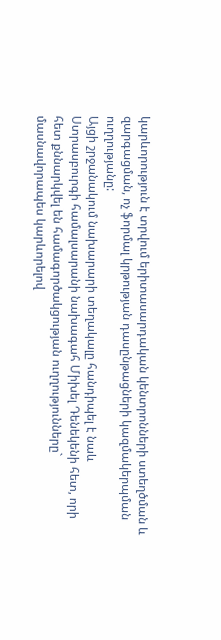կարևորություն է տրվում երիտասարդական կենտրոնների ստեղծման և զարգացման, ոչ ֆորմալ կրթության դասընթացների կազմակերպման ուղղությանը:
Այցի շրջանակում նախարարի տեղակալը հանդիպել է նաև Ստրասբուրգի համալսարանի նախագահ Միխել Դենեկենի հետ, որի հետ քննարկվել են համագործակցության ուղղությունները` մասնավորապես կարևորելով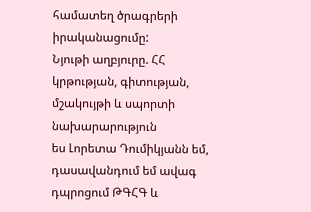համատեղ ծրագրերի իրականացումը:
Նյութի աղբյուրը. ՀՀ կրթության, գիտության, մշակույթի և սպորտի նախարարություն
ես Լորետա Դումիկյանն եմ, դասավանդում եմ ավագ դպրոցում ԹԳՀԳ և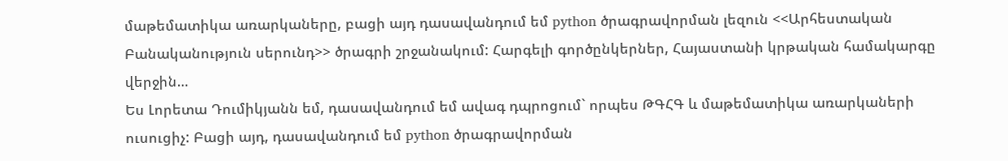մաթեմատիկա առարկաները, բացի այդ դասավանդում եմ python ծրագրավորման լեզուն <<Արհեստական Բանականություն սերունդ>> ծրագրի շրջանակում: Հարգելի գործընկերներ, Հայաստանի կրթական համակարգը վերջին…
Ես Լորետա Դումիկյանն եմ, դասավանդում եմ ավագ դպրոցում` որպես ԹԳՀԳ և մաթեմատիկա առարկաների ուսուցիչ: Բացի այդ, դասավանդում եմ python ծրագրավորման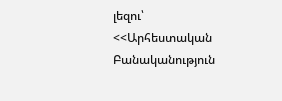լեզու՝ <<Արհեստական Բանականություն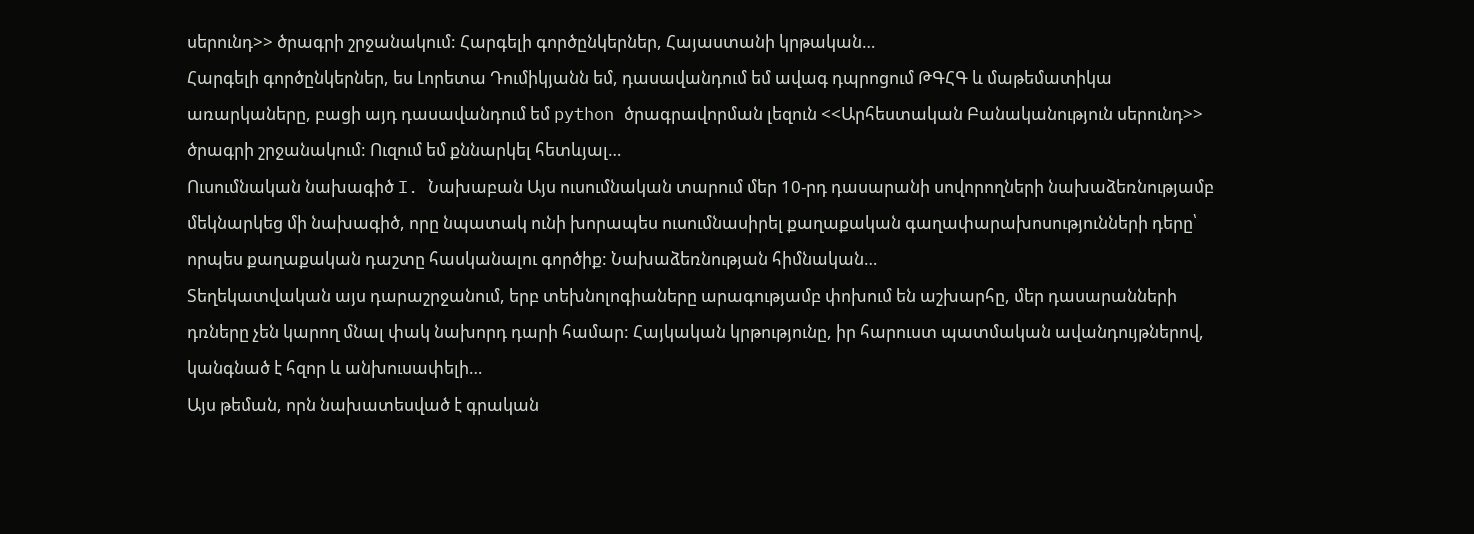սերունդ>> ծրագրի շրջանակում: Հարգելի գործընկերներ, Հայաստանի կրթական…
Հարգելի գործընկերներ, ես Լորետա Դումիկյանն եմ, դասավանդում եմ ավագ դպրոցում ԹԳՀԳ և մաթեմատիկա առարկաները, բացի այդ դասավանդում եմ python ծրագրավորման լեզուն <<Արհեստական Բանականություն սերունդ>> ծրագրի շրջանակում: Ուզում եմ քննարկել հետևյալ…
Ուսումնական նախագիծ I. Նախաբան Այս ուսումնական տարում մեր 10-րդ դասարանի սովորողների նախաձեռնությամբ մեկնարկեց մի նախագիծ, որը նպատակ ունի խորապես ուսումնասիրել քաղաքական գաղափարախոսությունների դերը՝ որպես քաղաքական դաշտը հասկանալու գործիք: Նախաձեռնության հիմնական…
Տեղեկատվական այս դարաշրջանում, երբ տեխնոլոգիաները արագությամբ փոխում են աշխարհը, մեր դասարանների դռները չեն կարող մնալ փակ նախորդ դարի համար: Հայկական կրթությունը, իր հարուստ պատմական ավանդույթներով, կանգնած է հզոր և անխուսափելի…
Այս թեման, որն նախատեսված է գրական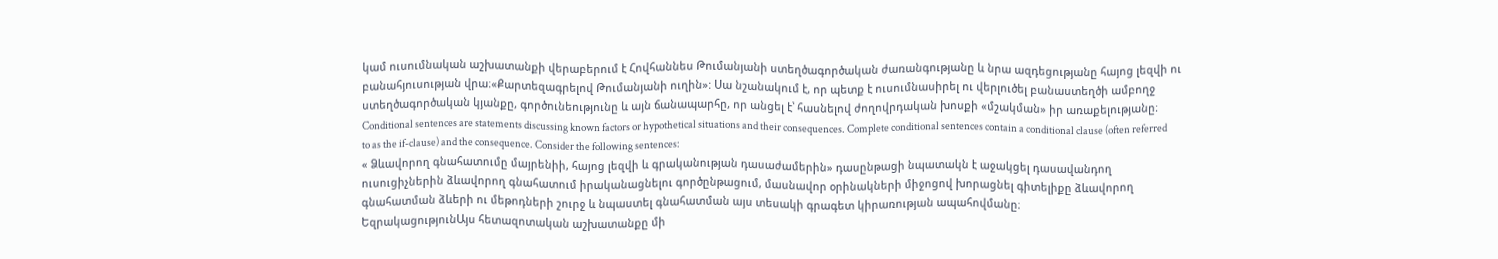կամ ուսումնական աշխատանքի վերաբերում է Հովհաննես Թումանյանի ստեղծագործական ժառանգությանը և նրա ազդեցությանը հայոց լեզվի ու բանահյուսության վրա։«Քարտեզագրելով Թումանյանի ուղին»: Սա նշանակում է, որ պետք է ուսումնասիրել ու վերլուծել բանաստեղծի ամբողջ ստեղծագործական կյանքը, գործունեությունը և այն ճանապարհը, որ անցել է՝ հասնելով ժողովրդական խոսքի «մշակման» իր առաքելությանը։
Conditional sentences are statements discussing known factors or hypothetical situations and their consequences. Complete conditional sentences contain a conditional clause (often referred to as the if-clause) and the consequence. Consider the following sentences:
« Ձևավորող գնահատումը մայրենիի, հայոց լեզվի և գրականության դասաժամերին» դասընթացի նպատակն է աջակցել դասավանդող ուսուցիչներին ձևավորող գնահատում իրականացնելու գործընթացում, մասնավոր օրինակների միջոցով խորացնել գիտելիքը ձևավորող գնահատման ձևերի ու մեթոդների շուրջ և նպաստել գնահատման այս տեսակի գրագետ կիրառության ապահովմանը։
ԵզրակացությունԱյս հետազոտական աշխատանքը մի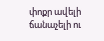փոքր ավելի ճանաչելի ու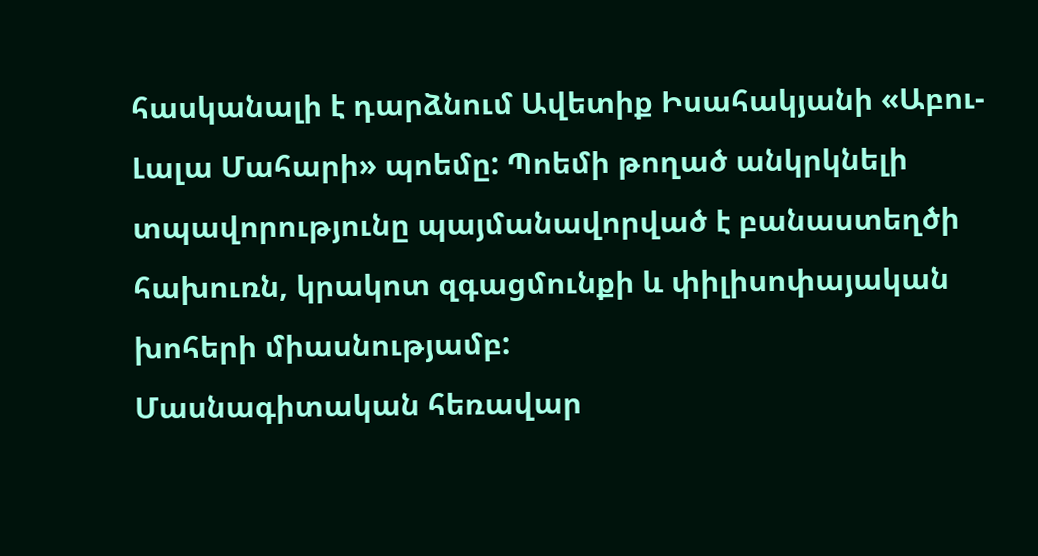հասկանալի է դարձնում Ավետիք Իսահակյանի «Աբու-Լալա Մահարի» պոեմը: Պոեմի թողած անկրկնելի տպավորությունը պայմանավորված է բանաստեղծի հախուռն, կրակոտ զգացմունքի և փիլիսոփայական խոհերի միասնությամբ:
Մասնագիտական հեռավար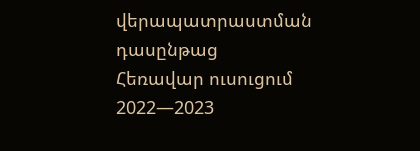վերապատրաստման դասընթաց
Հեռավար ուսուցում 2022—2023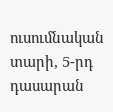ուսումնական տարի, 5-րդ դասարան